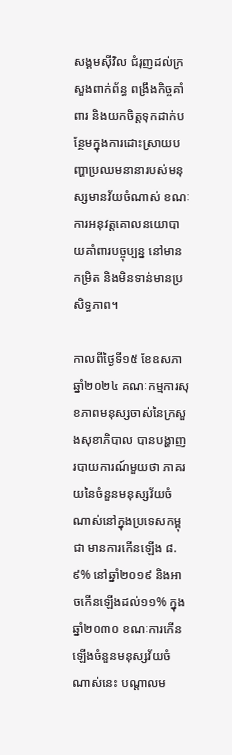សង្គមស៊ីវិល ជំរុញដល់ក្រសួងពាក់ព័ន្ធ ពង្រឹងកិច្ចគាំពារ និងយកចិត្តទុកដាក់បន្ថែមក្នុងការដោះស្រាយបញ្ហាប្រឈមនានារបស់មនុស្សមានវ័យចំណាស់ ខណៈការអនុវត្តគោលនយោបាយគាំពារបច្ចុប្បន្ន នៅមានកម្រិត និងមិនទាន់មានប្រសិទ្ធភាព។

កាលពីថ្ងៃទី១៥ ខែឧសភា ឆ្នាំ២០២៤ គណៈកម្មការសុខភាពមនុស្សចាស់នៃក្រសួងសុខាភិបាល បានបង្ហាញរបាយការណ៍មួយថា ភាគរយនៃចំនួនមនុស្សវ័យចំណាស់នៅក្នុងប្រទេសកម្ពុជា មានការកើនឡើង ៨.៩% នៅឆ្នាំ២០១៩ និងអាចកើនឡើងដល់១១% ក្នុងឆ្នាំ២០៣០ ខណៈការកើនឡើងចំនួនមនុស្សវ័យចំណាស់នេះ បណ្តាលម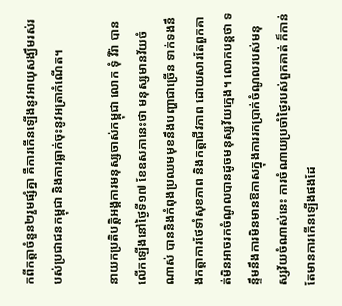កពីកត្តាចំនួន២រួមផ្សំគ្នា គឺការកើនឡើងនូវអាយុសង្ឃឹមរស់របស់ប្រជាជនកម្ពុជា និងការធ្លាក់ចុះនូវអត្រាកំណើត។

នាយកប្រតិបត្តិអង្គការមនុស្សចាស់កម្ពុជា លោក ទុំ វីរ៉ា បានលើកឡើងនៅថ្ងៃទី១៧ ខែឧសភានេះថា មនុស្សមានវ័យចំណាស់ បាននិងកំពុងប្រឈមមុខនឹងបញ្ហាជាច្រើន ទាក់ទងនឹងកត្តាការថែទាំសុខភាព និងកត្តាជីវភាព ដោយសារតែពួកគាត់មិនអាចរកចំណូលបានដូចមនុស្សវ័យក្មេង។ លោកបន្តថា ទន្ទឹមនឹងការមិនមានឱកាសក្នុងការរកប្រាក់ចំណូលរបស់មនុស្សវ័យចំណាស់នេះ ការចំណាយប្រចាំថ្ងៃរបស់ពួកគាត់ ក៏កាន់តែមានការកើនឡើងផងដែ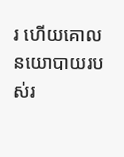រ ហើយគោលនយោបាយរបស់រ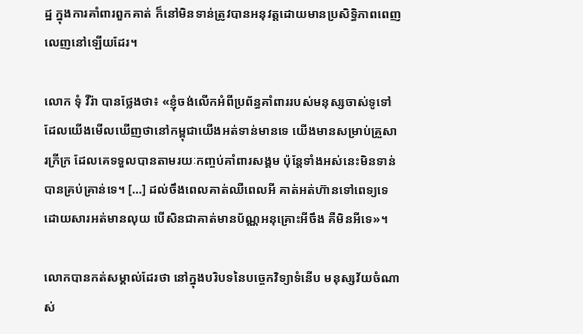ដ្ឋ ក្នុងការគាំពារពួកគាត់ ក៏នៅមិនទាន់ត្រូវបានអនុវត្តដោយមានប្រសិទ្ធិភាពពេញលេញនៅឡើយដែរ។

លោក ទុំ វីរ៉ា បានថ្លែងថា៖ «ខ្ញុំចង់លើកអំពីប្រព័ន្ធគាំពាររបស់មនុស្សចាស់ទូទៅ ដែលយើងមើលឃើញថានៅកម្ពុជាយើងអត់ទាន់មានទេ យើងមានសម្រាប់គ្រួសារក្រីក្រ ដែលគេទទួលបានតាមរយៈកញ្ចប់គាំពារសង្គម ប៉ុន្តែទាំងអស់នេះមិនទាន់បានគ្រប់គ្រាន់ទេ។ […] ដល់ចឹងពេលគាត់ឈឺពេលអី គាត់អត់ហ៊ានទៅពេទ្យទេ ដោយសារអត់មានលុយ បើសិនជាគាត់មានប័ណ្ណអនុគ្រោះអីចឹង គឺមិនអីទេ»។

លោកបានកត់សម្គាល់ដែរថា នៅក្នុងបរិបទនៃបច្ចេកវិទ្យាទំនើប មនុស្សវ័យចំណាស់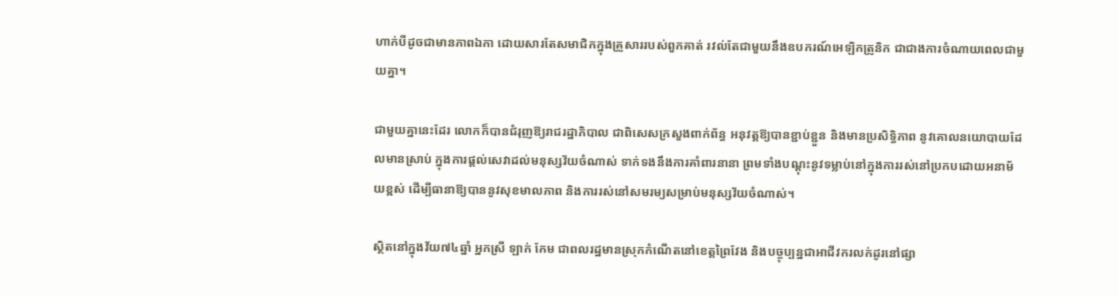ហាក់បីដូចជាមានភាពឯកា ដោយសារតែសមាជិកក្នុងគ្រួសាររបស់ពួកគាត់ រវល់តែជាមួយនឹងឧបករណ៍អេឡិកត្រូនិក ជាជាងការចំណាយពេលជាមួយគ្នា។

ជាមួយគ្នានេះដែរ លោកក៏បានជំរុញឱ្យរាជរដ្ឋាភិបាល ជាពិសេសក្រសួងពាក់ព័ន្ធ អនុវត្តឱ្យបានខ្ជាប់ខ្ជួន និងមានប្រសិទ្ធិភាព នូវគោលនយោបាយដែលមានស្រាប់ ក្នុងការផ្តល់សេវាដល់មនុស្សវ័យចំណាស់ ទាក់ទងនឹងការគាំពារនានា ព្រមទាំងបណ្តុះនូវទម្លាប់នៅក្នុងការរស់នៅប្រកបដោយអនាម័យខ្ពស់ ដើម្បីធានាឱ្យបាននូវសុខមាលភាព និងការរស់នៅសមរម្យសម្រាប់មនុស្សវ័យចំណាស់។

ស្ថិតនៅក្នុងវ័យ៧៤ឆ្នាំ អ្នកស្រី ឡាក់ កែម ជាពលរដ្ឋមានស្រុកកំណើតនៅខេត្តព្រៃវែង និងបច្ចុប្បន្នជាអាជីវករលក់ដូរនៅផ្សា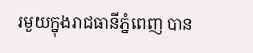រមួយក្នុងរាជធានីភ្នំពេញ បាន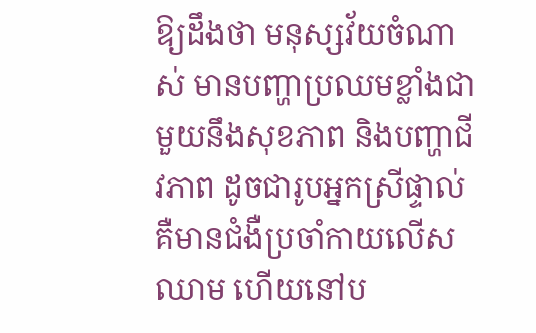ឱ្យដឹងថា មនុស្សវ័យចំណាស់ មានបញ្ហាប្រឈមខ្លាំងជាមួយនឹងសុខភាព និងបញ្ហាជីវភាព ដូចជារូបអ្នកស្រីផ្ទាល់ គឺមានជំងឺប្រចាំកាយលើសឈាម ហើយនៅប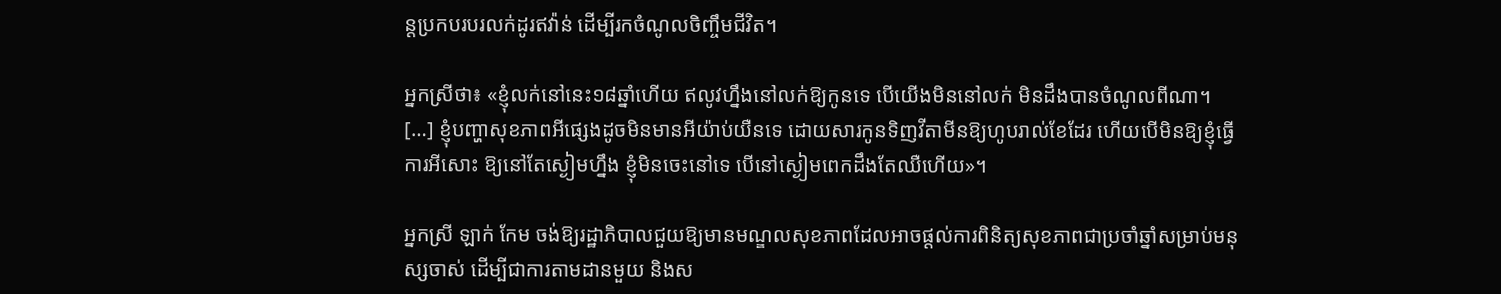ន្តប្រកបរបរលក់ដូរឥវ៉ាន់ ដើម្បីរកចំណូលចិញ្ចឹមជីវិត។

អ្នកស្រីថា៖ «ខ្ញុំលក់នៅនេះ១៨ឆ្នាំហើយ ឥលូវហ្នឹងនៅលក់ឱ្យកូនទេ បើយើងមិននៅលក់ មិនដឹងបានចំណូលពីណា។ […] ខ្ញុំបញ្ហាសុខភាពអីផ្សេងដូចមិនមានអីយ៉ាប់យឺនទេ ដោយសារកូនទិញវីតាមីនឱ្យហូបរាល់ខែដែរ ហើយបើមិនឱ្យខ្ញុំធ្វើការអីសោះ ឱ្យនៅតែស្ងៀមហ្នឹង ខ្ញុំមិនចេះនៅទេ បើនៅស្ងៀមពេកដឹងតែឈឺហើយ»។

អ្នកស្រី ឡាក់ កែម ចង់ឱ្យរដ្ឋាភិបាលជួយឱ្យមានមណ្ឌលសុខភាពដែលអាចផ្តល់ការពិនិត្យសុខភាពជាប្រចាំឆ្នាំសម្រាប់មនុស្សចាស់ ដើម្បីជាការតាមដានមួយ និងស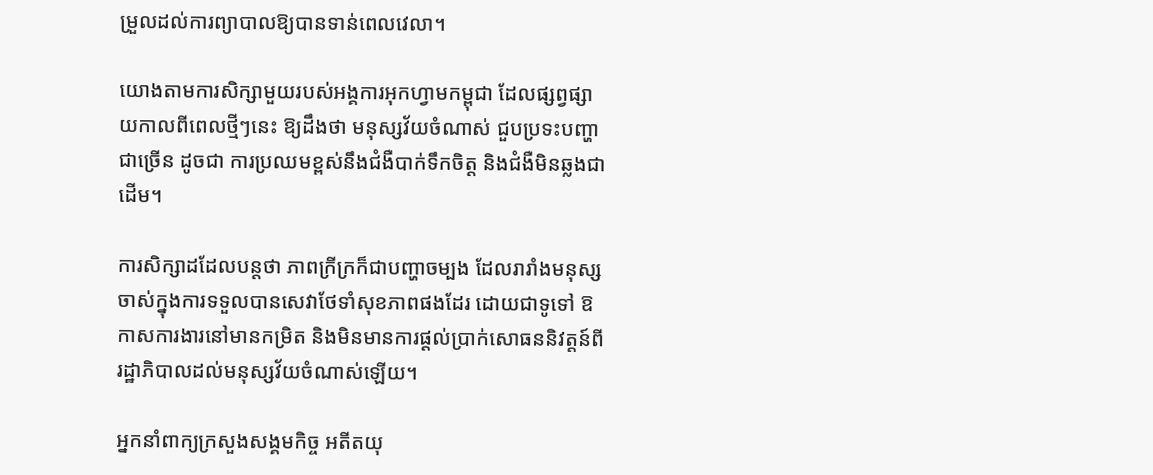ម្រួលដល់ការព្យាបាលឱ្យបានទាន់ពេលវេលា។

យោងតាមការសិក្សាមួយរបស់អង្គការអុកហ្វាមកម្ពុជា ដែលផ្សព្វផ្សាយកាលពីពេលថ្មីៗនេះ ឱ្យដឹងថា មនុស្សវ័យចំណាស់ ជួបប្រទះបញ្ហាជាច្រើន ដូចជា ការប្រឈមខ្ពស់នឹងជំងឺបាក់ទឹកចិត្ត និងជំងឺមិនឆ្លងជាដើម។

ការសិក្សាដដែលបន្តថា ភាពក្រីក្រក៏ជាបញ្ហាចម្បង ដែលរារាំងមនុស្សចាស់ក្នុងការទទួលបានសេវាថែទាំសុខភាពផងដែរ ដោយជាទូទៅ ឱកាសការងារនៅមានកម្រិត និងមិនមានការផ្ដល់ប្រាក់សោធននិវត្តន៍ពីរដ្ឋាភិបាលដល់មនុស្សវ័យចំណាស់ឡើយ។

អ្នកនាំពាក្យក្រសួងសង្គមកិច្ច អតីតយុ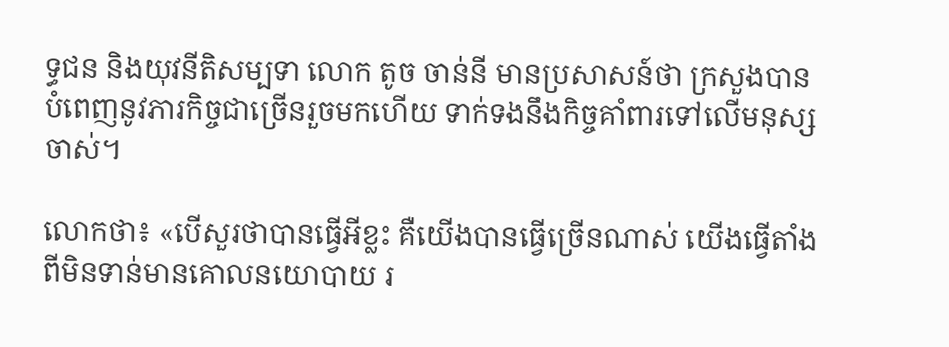ទ្ធជន និងយុវនីតិសម្បទា លោក តូច ចាន់នី មានប្រសាសន៍ថា ក្រសួងបានបំពេញនូវភារកិច្ចជាច្រើនរួចមកហើយ ទាក់ទងនឹងកិច្ចគាំពារទៅលើមនុស្សចាស់។

លោកថា៖ «បើសួរថាបានធ្វើអីខ្លះ គឺយើងបានធ្វើច្រើនណាស់ យើងធ្វើតាំងពីមិនទាន់មានគោលនយោបាយ រ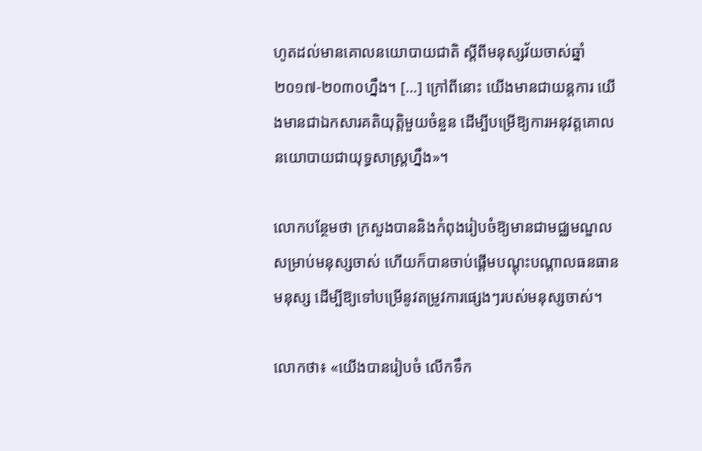ហូតដល់មានគោលនយោបាយជាតិ ស្តីពីមនុស្សវ័យចាស់ឆ្នាំ២០១៧-២០៣០ហ្នឹង។ […] ក្រៅពីនោះ យើងមានជាយន្តការ យើងមានជាឯកសារគតិយុត្តិមួយចំនួន ដើម្បីបម្រើឱ្យការអនុវត្តគោលនយោបាយជាយុទ្ធសាស្ត្រហ្នឹង»។

លោកបន្ថែមថា ក្រសួងបាននិងកំពុងរៀបចំឱ្យមានជាមជ្ឈមណ្ឌលសម្រាប់មនុស្សចាស់ ហើយក៏បានចាប់ផ្តើមបណ្តុះបណ្តាលធនធានមនុស្ស ដើម្បីឱ្យទៅបម្រើនូវតម្រូវការផ្សេងៗរបស់មនុស្សចាស់។

លោកថា៖ «យើងបានរៀបចំ លើកទឹក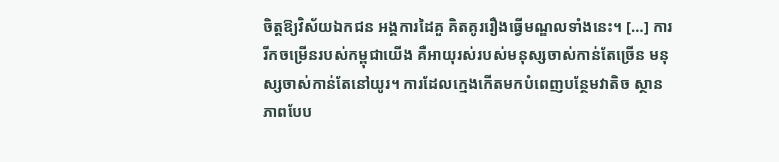ចិត្តឱ្យវិស័យឯកជន អង្គការដៃគួ គិតគូររឿងធ្វើមណ្ឌលទាំងនេះ។ […] ការរីកចម្រើនរបស់កម្ពុជាយើង គឺអាយុរស់របស់មនុស្សចាស់កាន់តែច្រើន មនុស្សចាស់កាន់តែនៅយូរ។ ការដែលក្មេងកើតមកបំពេញបន្ថែមវាតិច ស្ថានភាពបែប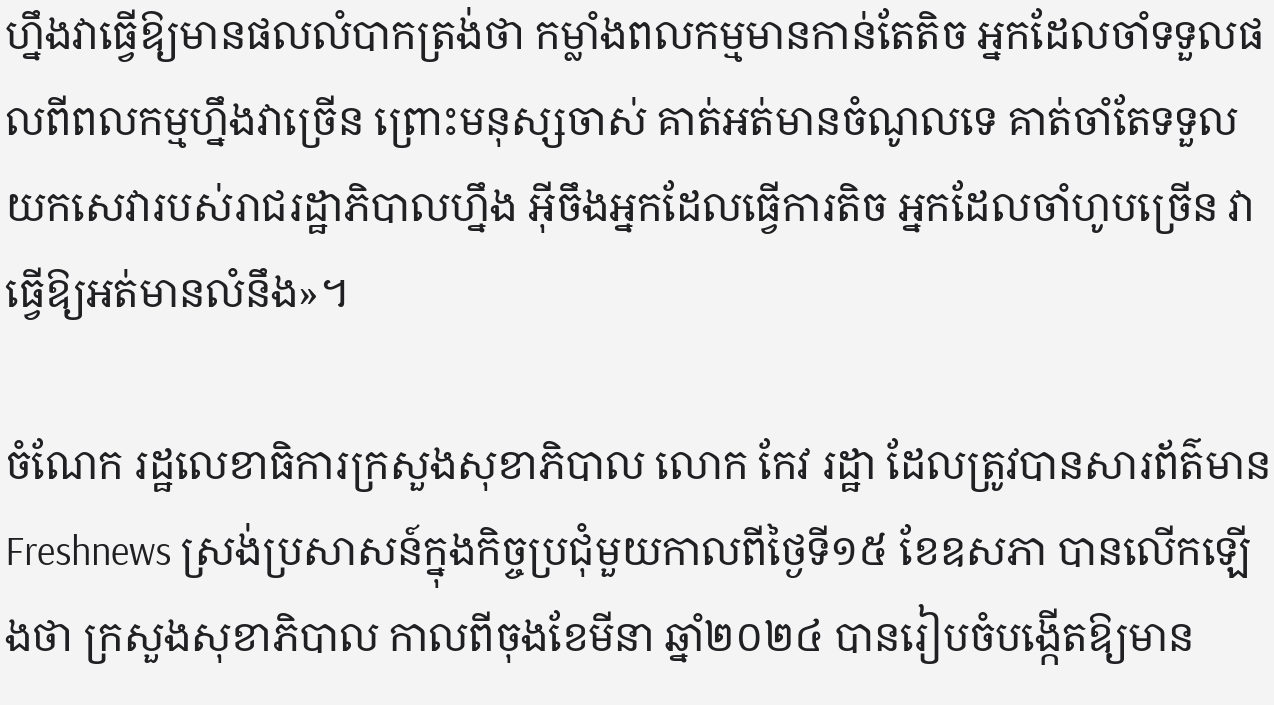ហ្នឹងវាធ្វើឱ្យមានផលលំបាកត្រង់ថា កម្លាំងពលកម្មមានកាន់តែតិច អ្នកដែលចាំទទួលផលពីពលកម្មហ្នឹងវាច្រើន ព្រោះមនុស្សចាស់ គាត់អត់មានចំណូលទេ គាត់ចាំតែទទួលយកសេវារបស់រាជរដ្ឋាភិបាលហ្នឹង អ៊ីចឹងអ្នកដែលធ្វើការតិច អ្នកដែលចាំហូបច្រើន វាធ្វើឱ្យអត់មានលំនឹង»។

ចំណែក រដ្ឋលេខាធិការក្រសួងសុខាភិបាល លោក កែវ រដ្ឋា ដែលត្រូវបានសារព័ត៌មាន Freshnews ស្រង់ប្រសាសន៍ក្នុងកិច្ចប្រជុំមួយកាលពីថ្ងៃទី១៥ ខែឧសភា បានលើកឡើងថា ក្រសួងសុខាភិបាល កាលពីចុងខែមីនា ឆ្នាំ២០២៤ បានរៀបចំបង្កើតឱ្យមាន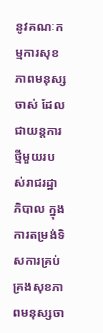នូវគណៈកម្មការសុខភាពមនុស្សចាស់ ដែលជាយន្តការថ្មីមួយរបស់រាជរដ្ឋាភិបាល ក្នុងការតម្រង់ទិសការគ្រប់គ្រងសុខភាពមនុស្សចា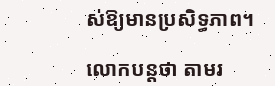ស់ឱ្យមានប្រសិទ្ធភាព។

លោកបន្តថា តាមរ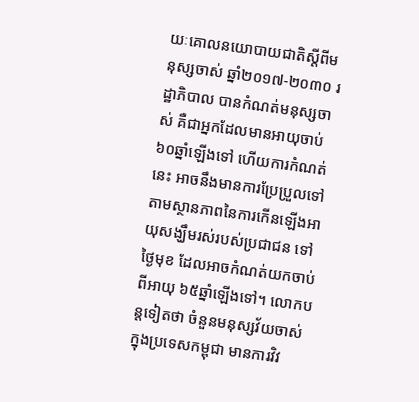យៈគោលនយោបាយជាតិស្តីពីមនុស្សចាស់ ឆ្នាំ២០១៧-២០៣០ រដ្ឋាភិបាល បានកំណត់មនុស្សចាស់ គឺជាអ្នកដែលមានអាយុចាប់ ៦០ឆ្នាំឡើងទៅ ហើយការកំណត់នេះ អាចនឹងមានការប្រែប្រួលទៅតាមស្ថានភាពនៃការកើនឡើងអាយុសង្ឃឹមរស់របស់ប្រជាជន ទៅថ្ងៃមុខ ដែលអាចកំណត់យកចាប់ពីអាយុ ៦៥ឆ្នាំឡើងទៅ។ លោកបន្តទៀតថា ចំនួនមនុស្សវ័យចាស់ ក្នុងប្រទេសកម្ពុជា មានការវិវ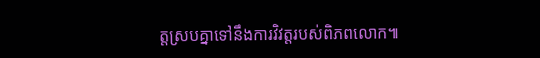ត្តស្របគ្នាទៅនឹងការវិវត្តរបស់ពិភពលោក៕